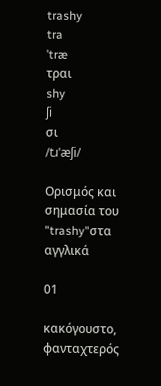trashy
tra
ˈtræ
τραι
shy
ʃi
σι
/tɹˈæʃi/

Ορισμός και σημασία του "trashy"στα αγγλικά

01

κακόγουστο, φανταχτερός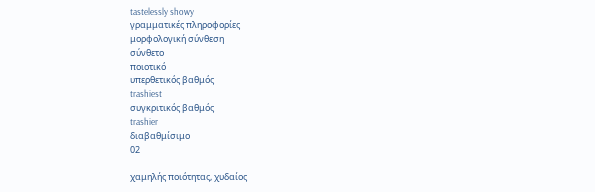tastelessly showy
γραμματικές πληροφορίες
μορφολογική σύνθεση
σύνθετο
ποιοτικό
υπερθετικός βαθμός
trashiest
συγκριτικός βαθμός
trashier
διαβαθμίσιμο
02

χαμηλής ποιότητας, χυδαίος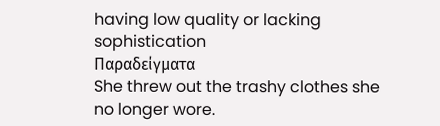having low quality or lacking sophistication
Παραδείγματα
She threw out the trashy clothes she no longer wore.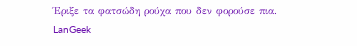Έριξε τα φατσώδη ρούχα που δεν φορούσε πια.
LanGeek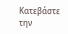Κατεβάστε την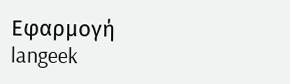Εφαρμογή
langeek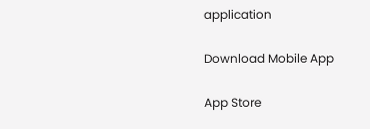application

Download Mobile App

App Store